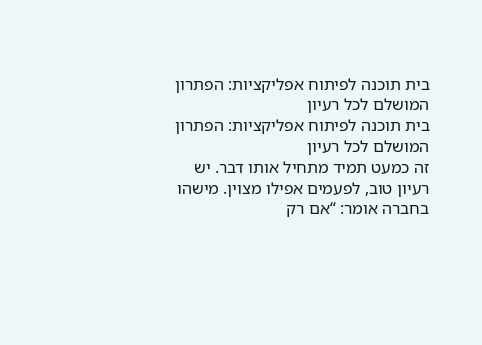בית תוכנה לפיתוח אפליקציות: הפתרון המושלם לכל רעיון
בית תוכנה לפיתוח אפליקציות: הפתרון המושלם לכל רעיון
זה כמעט תמיד מתחיל אותו דבר. יש רעיון טוב, לפעמים אפילו מצוין. מישהו בחברה אומר: “אם רק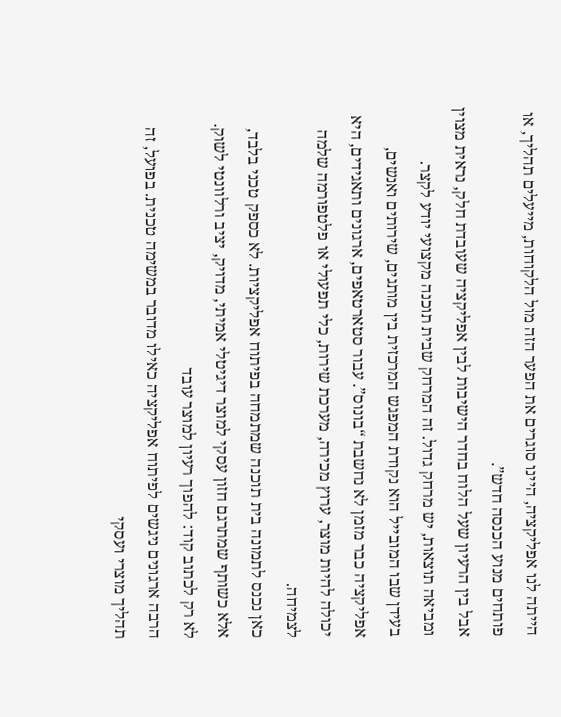הייתה לנו אפליקציה, היינו סוגרים את הפער הזה מול הלקוחות, מייעלים תהליך, או פותחים מנוע הכנסה חדש”.
אבל בין הרעיון שעל הלוח בחדר הישיבות לבין אפליקציה שעובדת חלק, נראית מצוין ומביאה תוצאות, יש מרחק גדול. זה המרחק שבית תוכנה מקצועי יודע לקצר.
בעידן שבו המובייל הוא נקודת המפגש המרכזית בין מותגים, שירותים ואנשים, אפליקציה כבר מזמן לא נחשבת “בונוס”. עבור סטארטאפים, ארגונים ותאגידים, היא יכולה להיות מוצר, ערוץ מכירה, מערכת שירות, כלי תפעולי או פלטפורמה שלמה לצמיחה.
כאן נכנס לתמונה בית תוכנה שמתמחה בפיתוח אפליקציות. לא כספק טכני בלבד, אלא כשותף שמתרגם חזון עסקי למוצר דיגיטלי אמיתי, מדויק, יציב ורלוונטי לשוק.
לא רק לכתוב קוד: להפוך רעיון למוצר עובד
הרבה ארגונים ניגשים לפיתוח אפליקציה כאילו מדובר במשימה טכנית. בפועל, זה תהליך מוצרי ועסקי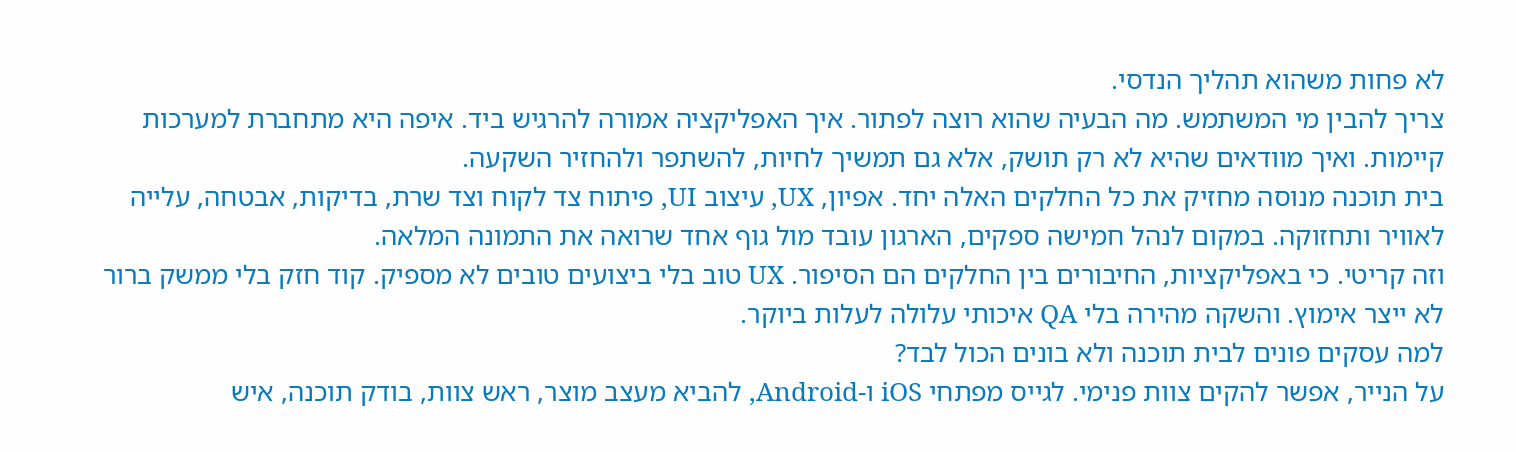לא פחות משהוא תהליך הנדסי.
צריך להבין מי המשתמש. מה הבעיה שהוא רוצה לפתור. איך האפליקציה אמורה להרגיש ביד. איפה היא מתחברת למערכות קיימות. ואיך מוודאים שהיא לא רק תושק, אלא גם תמשיך לחיות, להשתפר ולהחזיר השקעה.
בית תוכנה מנוסה מחזיק את כל החלקים האלה יחד. אפיון, UX, עיצוב UI, פיתוח צד לקוח וצד שרת, בדיקות, אבטחה, עלייה לאוויר ותחזוקה. במקום לנהל חמישה ספקים, הארגון עובד מול גוף אחד שרואה את התמונה המלאה.
וזה קריטי. כי באפליקציות, החיבורים בין החלקים הם הסיפור. UX טוב בלי ביצועים טובים לא מספיק. קוד חזק בלי ממשק ברור לא ייצר אימוץ. והשקה מהירה בלי QA איכותי עלולה לעלות ביוקר.
למה עסקים פונים לבית תוכנה ולא בונים הכול לבד?
על הנייר, אפשר להקים צוות פנימי. לגייס מפתחי iOS ו-Android, להביא מעצב מוצר, ראש צוות, בודק תוכנה, איש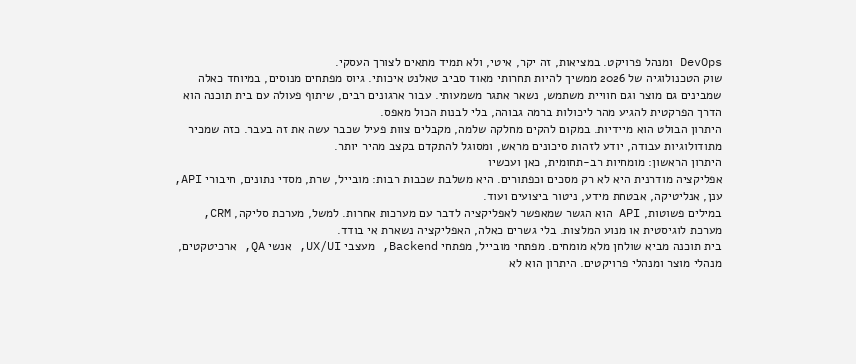DevOps ומנהל פרויקט. במציאות, זה יקר, איטי, ולא תמיד מתאים לצורך העסקי.
שוק הטכנולוגיה של 2026 ממשיך להיות תחרותי מאוד סביב טאלנט איכותי. גיוס מפתחים מנוסים, במיוחד כאלה שמבינים גם מוצר וגם חוויית משתמש, נשאר אתגר משמעותי. עבור ארגונים רבים, שיתוף פעולה עם בית תוכנה הוא הדרך הפרקטית להגיע מהר ליכולות ברמה גבוהה, בלי לבנות הכול מאפס.
היתרון הבולט הוא מיידיות. במקום להקים מחלקה שלמה, מקבלים צוות פעיל שכבר עשה את זה בעבר. כזה שמכיר מתודולוגיות עבודה, יודע לזהות סיכונים מראש, ומסוגל להתקדם בקצב מהיר יותר.
היתרון הראשון: מומחיות רב-תחומית, כאן ועכשיו
אפליקציה מודרנית היא לא רק מסכים וכפתורים. היא משלבת שכבות רבות: מובייל, שרת, מסדי נתונים, חיבורי API, ענן, אנליטיקה, אבטחת מידע, ניטור ביצועים ועוד.
במילים פשוטות, API הוא הגשר שמאפשר לאפליקציה לדבר עם מערכות אחרות. למשל, מערכת סליקה, CRM, מערכת לוגיסטית או מנוע המלצות. בלי גשרים כאלה, האפליקציה נשארת אי בודד.
בית תוכנה מביא שולחן מלא מומחים. מפתחי מובייל, מפתחי Backend, מעצבי UX/UI, אנשי QA, ארכיטקטים, מנהלי מוצר ומנהלי פרויקטים. היתרון הוא לא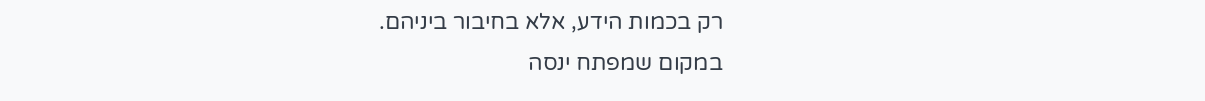רק בכמות הידע, אלא בחיבור ביניהם.
במקום שמפתח ינסה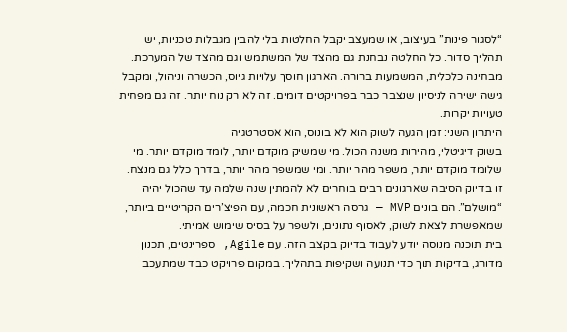“לסגור פינות” בעיצוב, או שמעצב יקבל החלטות בלי להבין מגבלות טכניות, יש תהליך סדור. כל החלטה נבחנת גם מהצד של המשתמש וגם מהצד של המערכת.
מבחינה כלכלית, המשמעות ברורה. הארגון חוסך עלויות גיוס, הכשרה וניהול, ומקבל גישה ישירה לניסיון שנצבר כבר בפרויקטים דומים. זה לא רק נוח יותר. זה גם מפחית טעויות יקרות.
היתרון השני: זמן הגעה לשוק הוא לא בונוס, הוא אסטרטגיה
בשוק דיגיטלי, מהירות משנה הכול. מי שמשיק מוקדם יותר, לומד מוקדם יותר. מי שלומד מוקדם יותר, משפר מהר יותר. ומי שמשפר מהר יותר, בדרך כלל גם מנצח.
זו בדיוק הסיבה שארגונים רבים בוחרים לא להמתין שנה שלמה עד שהכול יהיה “מושלם”. הם בונים MVP — גרסה ראשונית חכמה, עם הפיצ’רים הקריטיים ביותר, שמאפשרת לצאת לשוק, לאסוף נתונים, ולשפר על בסיס שימוש אמיתי.
בית תוכנה מנוסה יודע לעבוד בדיוק בקצב הזה. עם Agile, ספרינטים, תכנון מדורג, בדיקות תוך כדי תנועה ושקיפות בתהליך. במקום פרויקט כבד שמתעכב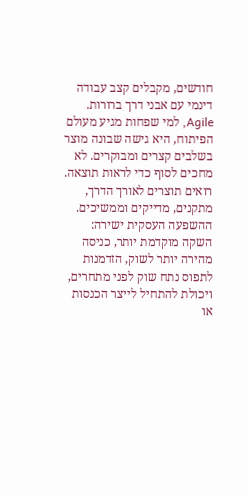חודשים, מקבלים קצב עבודה דינמי עם אבני דרך ברורות.
Agile, למי שפחות מגיע מעולם הפיתוח, היא גישה שבונה מוצר בשלבים קצרים ומבוקרים. לא מחכים לסוף כדי לראות תוצאה. רואים תוצרים לאורך הדרך, מתקנים, מדייקים וממשיכים.
ההשפעה העסקית ישירה: השקה מוקדמת יותר, כניסה מהירה יותר לשוק, הזדמנות לתפוס נתח שוק לפני מתחרים, ויכולת להתחיל לייצר הכנסות או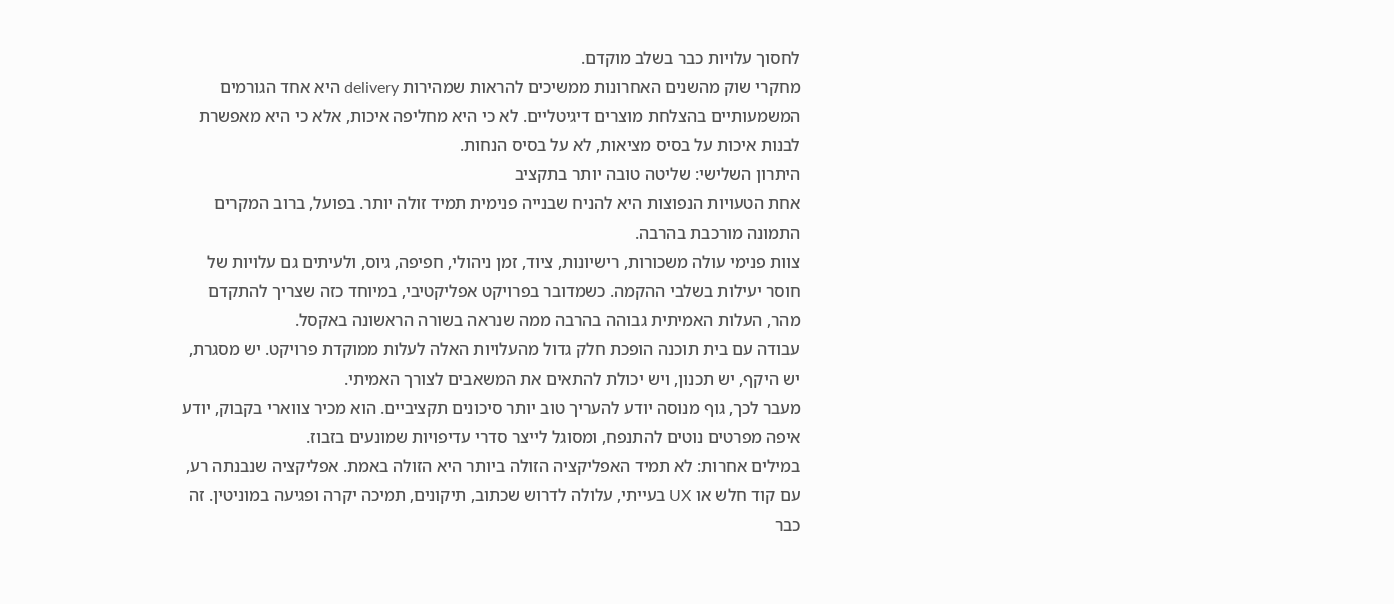לחסוך עלויות כבר בשלב מוקדם.
מחקרי שוק מהשנים האחרונות ממשיכים להראות שמהירות delivery היא אחד הגורמים המשמעותיים בהצלחת מוצרים דיגיטליים. לא כי היא מחליפה איכות, אלא כי היא מאפשרת לבנות איכות על בסיס מציאות, לא על בסיס הנחות.
היתרון השלישי: שליטה טובה יותר בתקציב
אחת הטעויות הנפוצות היא להניח שבנייה פנימית תמיד זולה יותר. בפועל, ברוב המקרים התמונה מורכבת בהרבה.
צוות פנימי עולה משכורות, רישיונות, ציוד, זמן ניהולי, חפיפה, גיוס, ולעיתים גם עלויות של חוסר יעילות בשלבי ההקמה. כשמדובר בפרויקט אפליקטיבי, במיוחד כזה שצריך להתקדם מהר, העלות האמיתית גבוהה בהרבה ממה שנראה בשורה הראשונה באקסל.
עבודה עם בית תוכנה הופכת חלק גדול מהעלויות האלה לעלות ממוקדת פרויקט. יש מסגרת, יש היקף, יש תכנון, ויש יכולת להתאים את המשאבים לצורך האמיתי.
מעבר לכך, גוף מנוסה יודע להעריך טוב יותר סיכונים תקציביים. הוא מכיר צווארי בקבוק, יודע איפה מפרטים נוטים להתנפח, ומסוגל לייצר סדרי עדיפויות שמונעים בזבוז.
במילים אחרות: לא תמיד האפליקציה הזולה ביותר היא הזולה באמת. אפליקציה שנבנתה רע, עם קוד חלש או UX בעייתי, עלולה לדרוש שכתוב, תיקונים, תמיכה יקרה ופגיעה במוניטין. זה כבר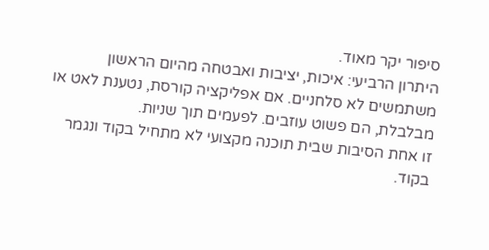סיפור יקר מאוד.
היתרון הרביעי: איכות, יציבות ואבטחה מהיום הראשון
משתמשים לא סלחניים. אם אפליקציה קורסת, נטענת לאט או מבלבלת, הם פשוט עוזבים. לפעמים תוך שניות.
זו אחת הסיבות שבית תוכנה מקצועי לא מתחיל בקוד ונגמר בקוד.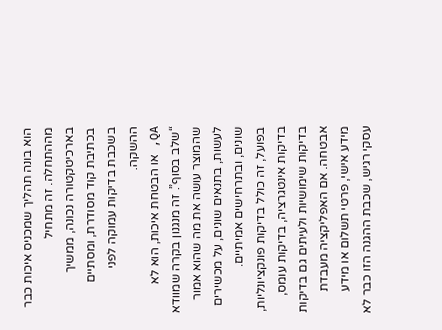הוא בונה תהליך שמכניס איכות כבר מההתחלה. זה מתחיל בארכיטקטורה נכונה, ממשיך בכתיבת קוד מסודרת, ומסתיים בשכבת בדיקות עמוקה לפני ההשקה.
QA, או הבטחת איכות, הוא לא “שלב בסוף”. זה מנגנון בקרה שמוודא שהמוצר עושה את מה שהוא אמור לעשות, בתנאים שונים, על מכשירים שונים, ובתרחישים אמיתיים.
בפועל, זה כולל בדיקות פונקציונליות, בדיקות אינטגרציה, בדיקות עומס, בדיקות שימושיות ולעיתים גם בדיקות אבטחה. אם האפליקציה מעבדת מידע אישי, פרטי תשלום או מידע עסקי רגיש, שכבת ההגנה הזו כבר לא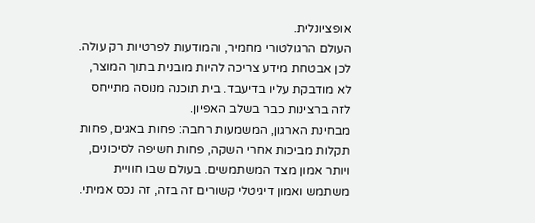אופציונלית.
העולם הרגולטורי מחמיר, והמודעות לפרטיות רק עולה. לכן אבטחת מידע צריכה להיות מובנית בתוך המוצר, לא מודבקת עליו בדיעבד. בית תוכנה מנוסה מתייחס לזה ברצינות כבר בשלב האפיון.
מבחינת הארגון, המשמעות רחבה: פחות באגים, פחות תקלות מביכות אחרי השקה, פחות חשיפה לסיכונים, ויותר אמון מצד המשתמשים. בעולם שבו חוויית משתמש ואמון דיגיטלי קשורים זה בזה, זה נכס אמיתי.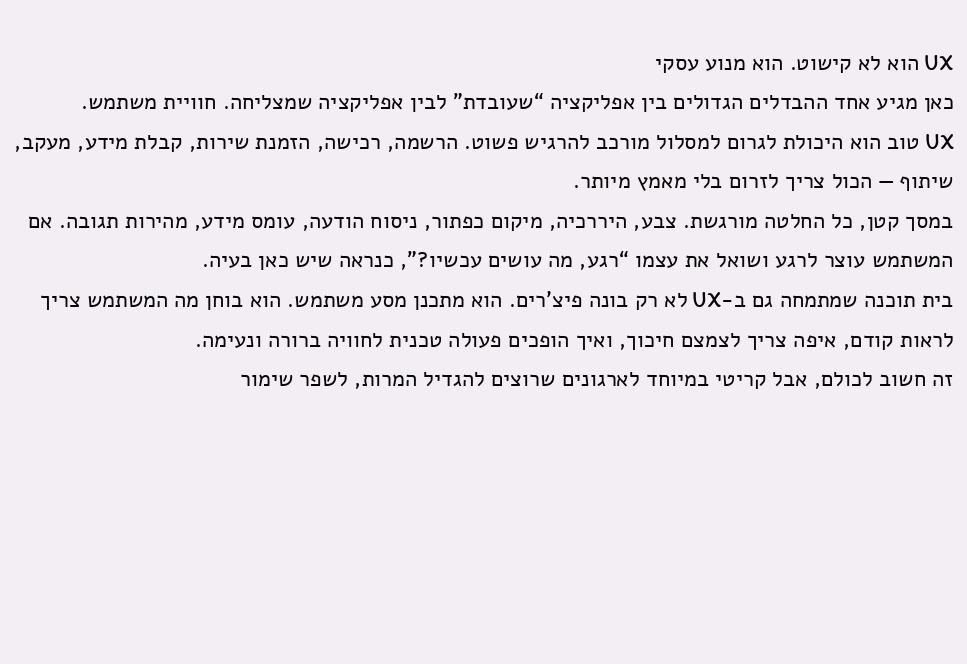UX הוא לא קישוט. הוא מנוע עסקי
כאן מגיע אחד ההבדלים הגדולים בין אפליקציה “שעובדת” לבין אפליקציה שמצליחה. חוויית משתמש.
UX טוב הוא היכולת לגרום למסלול מורכב להרגיש פשוט. הרשמה, רכישה, הזמנת שירות, קבלת מידע, מעקב, שיתוף — הכול צריך לזרום בלי מאמץ מיותר.
במסך קטן, כל החלטה מורגשת. צבע, היררכיה, מיקום כפתור, ניסוח הודעה, עומס מידע, מהירות תגובה. אם המשתמש עוצר לרגע ושואל את עצמו “רגע, מה עושים עכשיו?”, כנראה שיש כאן בעיה.
בית תוכנה שמתמחה גם ב-UX לא רק בונה פיצ’רים. הוא מתכנן מסע משתמש. הוא בוחן מה המשתמש צריך לראות קודם, איפה צריך לצמצם חיכוך, ואיך הופכים פעולה טכנית לחוויה ברורה ונעימה.
זה חשוב לכולם, אבל קריטי במיוחד לארגונים שרוצים להגדיל המרות, לשפר שימור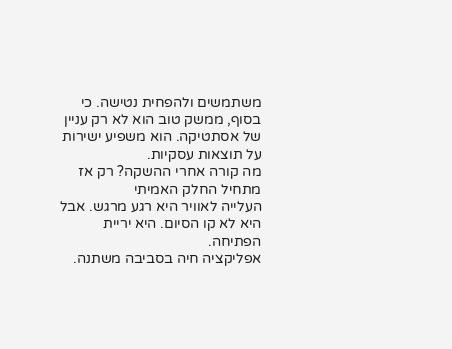משתמשים ולהפחית נטישה. כי בסוף, ממשק טוב הוא לא רק עניין של אסתטיקה. הוא משפיע ישירות על תוצאות עסקיות.
מה קורה אחרי ההשקה? רק אז מתחיל החלק האמיתי
העלייה לאוויר היא רגע מרגש. אבל היא לא קו הסיום. היא יריית הפתיחה.
אפליקציה חיה בסביבה משתנה.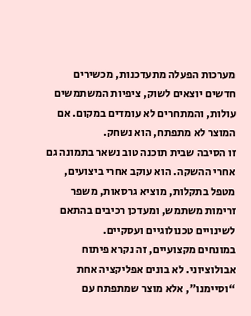מערכות הפעלה מתעדכנות, מכשירים חדשים יוצאים לשוק, ציפיות המשתמשים עולות, והמתחרים לא עומדים במקום. אם המוצר לא מתפתח, הוא נשחק.
זו הסיבה שבית תוכנה טוב נשאר בתמונה גם אחרי ההשקה. הוא עוקב אחרי ביצועים, מטפל בתקלות, מוציא גרסאות, משפר זרימות משתמש, ומעדכן רכיבים בהתאם לשינויים טכנולוגיים ועסקיים.
במונחים מקצועיים, זה נקרא פיתוח אבולוציוני. לא בונים אפליקציה אחת “וסיימנו”, אלא מוצר שמתפתח עם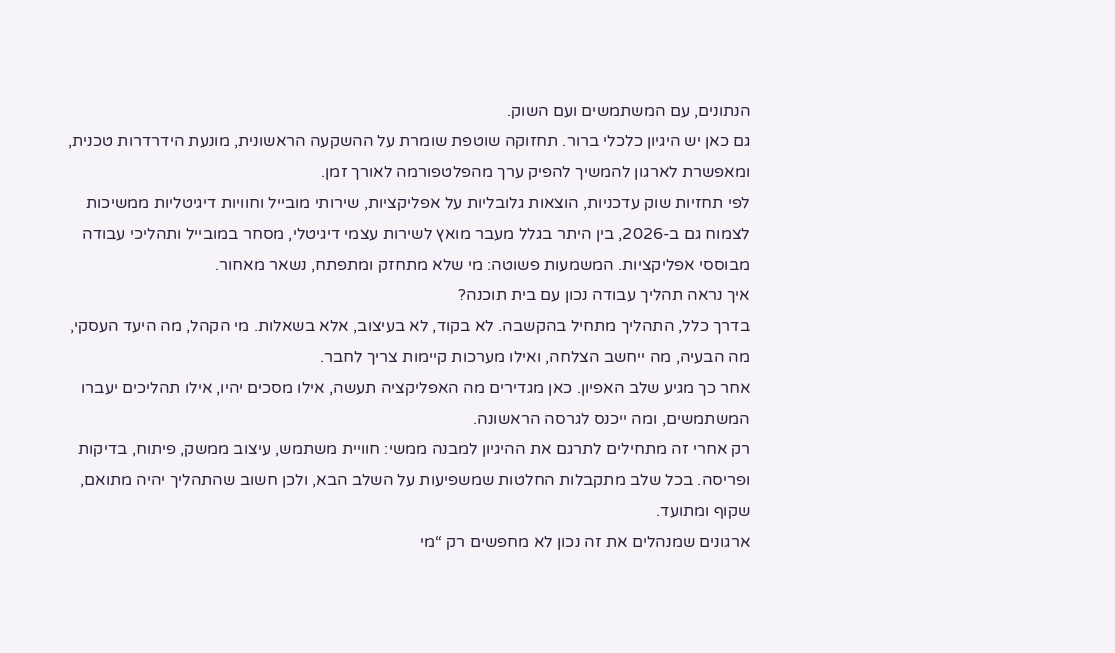הנתונים, עם המשתמשים ועם השוק.
גם כאן יש היגיון כלכלי ברור. תחזוקה שוטפת שומרת על ההשקעה הראשונית, מונעת הידרדרות טכנית, ומאפשרת לארגון להמשיך להפיק ערך מהפלטפורמה לאורך זמן.
לפי תחזיות שוק עדכניות, הוצאות גלובליות על אפליקציות, שירותי מובייל וחוויות דיגיטליות ממשיכות לצמוח גם ב-2026, בין היתר בגלל מעבר מואץ לשירות עצמי דיגיטלי, מסחר במובייל ותהליכי עבודה מבוססי אפליקציות. המשמעות פשוטה: מי שלא מתחזק ומתפתח, נשאר מאחור.
איך נראה תהליך עבודה נכון עם בית תוכנה?
בדרך כלל, התהליך מתחיל בהקשבה. לא בקוד, לא בעיצוב, אלא בשאלות. מי הקהל, מה היעד העסקי, מה הבעיה, מה ייחשב הצלחה, ואילו מערכות קיימות צריך לחבר.
אחר כך מגיע שלב האפיון. כאן מגדירים מה האפליקציה תעשה, אילו מסכים יהיו, אילו תהליכים יעברו המשתמשים, ומה ייכנס לגרסה הראשונה.
רק אחרי זה מתחילים לתרגם את ההיגיון למבנה ממשי: חוויית משתמש, עיצוב ממשק, פיתוח, בדיקות ופריסה. בכל שלב מתקבלות החלטות שמשפיעות על השלב הבא, ולכן חשוב שהתהליך יהיה מתואם, שקוף ומתועד.
ארגונים שמנהלים את זה נכון לא מחפשים רק “מי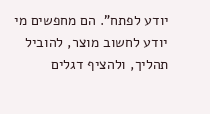יודע לפתח”. הם מחפשים מי יודע לחשוב מוצר, להוביל תהליך, ולהציף דגלים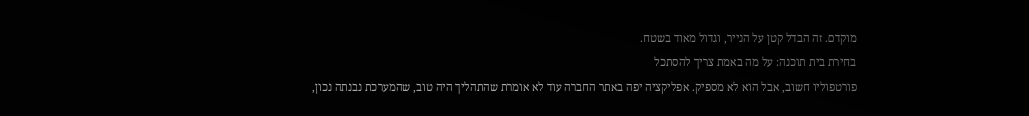מוקדם. זה הבדל קטן על הנייר, וגדול מאוד בשטח.
בחירת בית תוכנה: על מה באמת צריך להסתכל
פורטפוליו חשוב, אבל הוא לא מספיק. אפליקציה יפה באתר החברה עוד לא אומרת שהתהליך היה טוב, שהמערכת נבנתה נכון,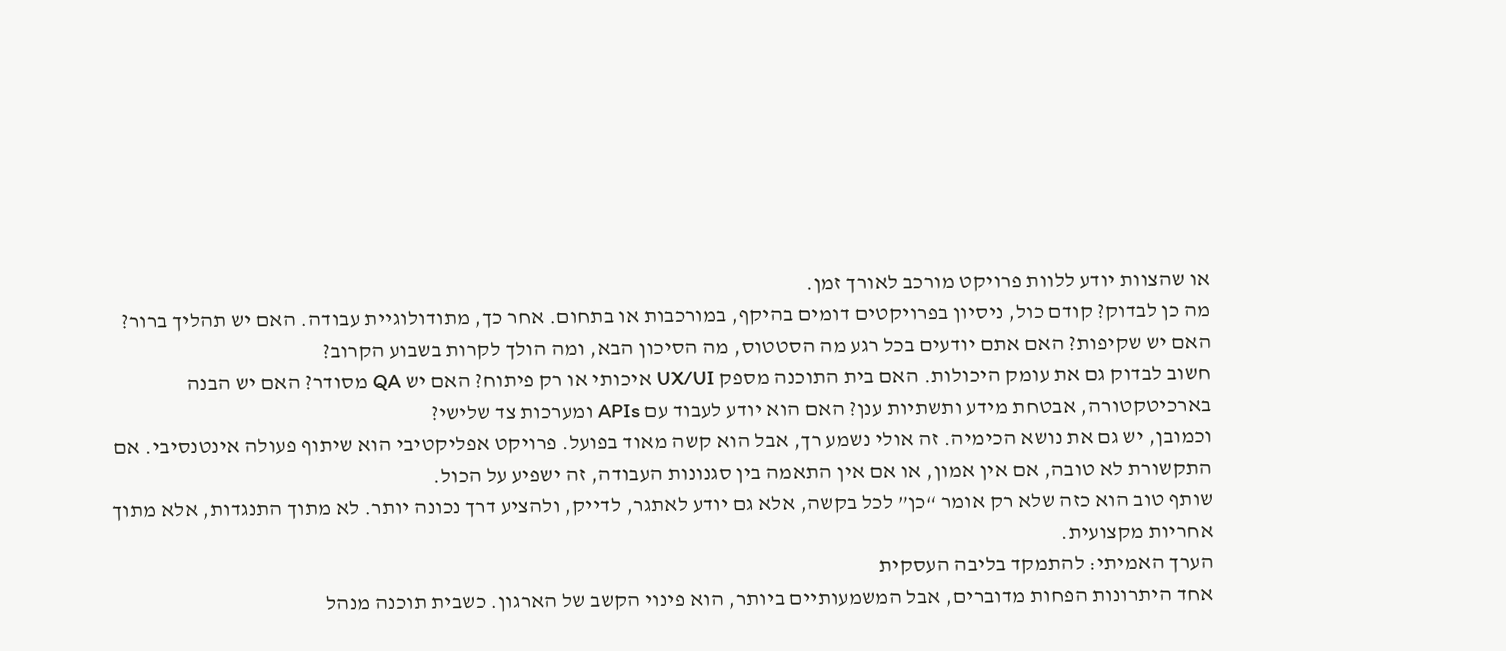או שהצוות יודע ללוות פרויקט מורכב לאורך זמן.
מה כן לבדוק? קודם כול, ניסיון בפרויקטים דומים בהיקף, במורכבות או בתחום. אחר כך, מתודולוגיית עבודה. האם יש תהליך ברור? האם יש שקיפות? האם אתם יודעים בכל רגע מה הסטטוס, מה הסיכון הבא, ומה הולך לקרות בשבוע הקרוב?
חשוב לבדוק גם את עומק היכולות. האם בית התוכנה מספק UX/UI איכותי או רק פיתוח? האם יש QA מסודר? האם יש הבנה בארכיטקטורה, אבטחת מידע ותשתיות ענן? האם הוא יודע לעבוד עם APIs ומערכות צד שלישי?
וכמובן, יש גם את נושא הכימיה. זה אולי נשמע רך, אבל הוא קשה מאוד בפועל. פרויקט אפליקטיבי הוא שיתוף פעולה אינטנסיבי. אם התקשורת לא טובה, אם אין אמון, או אם אין התאמה בין סגנונות העבודה, זה ישפיע על הכול.
שותף טוב הוא כזה שלא רק אומר “כן” לכל בקשה, אלא גם יודע לאתגר, לדייק, ולהציע דרך נכונה יותר. לא מתוך התנגדות, אלא מתוך אחריות מקצועית.
הערך האמיתי: להתמקד בליבה העסקית
אחד היתרונות הפחות מדוברים, אבל המשמעותיים ביותר, הוא פינוי הקשב של הארגון. כשבית תוכנה מנהל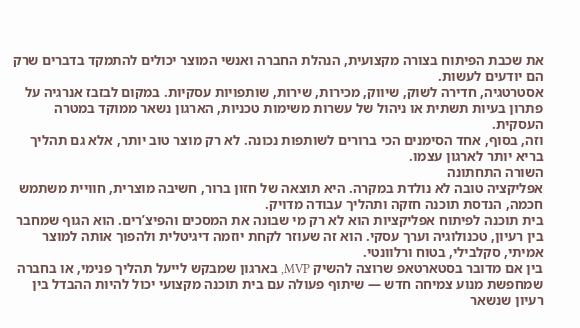את שכבת הפיתוח בצורה מקצועית, הנהלת החברה ואנשי המוצר יכולים להתמקד בדברים שרק הם יודעים לעשות.
אסטרטגיה, חדירה לשוק, שיווק, מכירות, שירות, שותפויות עסקיות. במקום לבזבז אנרגיה על פתרון בעיות תשתית או ניהול של עשרות משימות טכניות, הארגון נשאר ממוקד במטרה העסקית.
וזה, בסוף, אחד הסימנים הכי ברורים לשותפות נכונה. לא רק מוצר טוב יותר, אלא גם תהליך בריא יותר לארגון עצמו.
השורה התחתונה
אפליקציה טובה לא נולדת במקרה. היא תוצאה של חזון ברור, חשיבה מוצרית, חוויית משתמש חכמה, הנדסת תוכנה חזקה ותהליך עבודה מדויק.
בית תוכנה לפיתוח אפליקציות הוא לא רק מי שבונה את המסכים והפיצ’רים. הוא הגוף שמחבר בין רעיון, טכנולוגיה וערך עסקי. הוא זה שעוזר לקחת יוזמה דיגיטלית ולהפוך אותה למוצר אמיתי, סקלבילי, בטוח ורלוונטי.
בין אם מדובר בסטארטאפ שרוצה להשיק MVP, בארגון שמבקש לייעל תהליך פנימי, או בחברה שמחפשת מנוע צמיחה חדש — שיתוף פעולה עם בית תוכנה מקצועי יכול להיות ההבדל בין רעיון שנשאר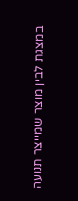במצגת לבין מוצר שמייצר תנועה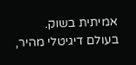אמיתית בשוק.
בעולם דיגיטלי מהיר,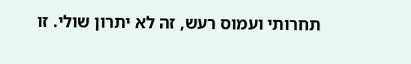תחרותי ועמוס רעש, זה לא יתרון שולי. זו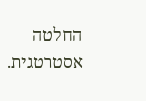החלטה אסטרטגית.